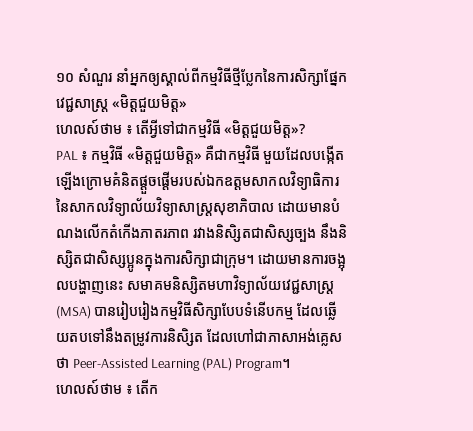១០ សំណួរ នាំអ្នកឲ្យស្គាល់ពីកម្មវិធីថ្មីប្លែកនៃការសិក្សាផ្នែកវេជ្ជសាស្រ្ត «មិត្តជួយមិត្ត»
ហេលស៍ថាម ៖ តើអ្វីទៅជាកម្មវិធី «មិត្តជួយមិត្ត»?
PAL ៖ កម្មវិធី «មិត្តជួយមិត្ត» គឺជាកម្មវិធី មួយដែលបង្កើតឡើងក្រោមគំនិតផ្ដួចផ្ដើមរបស់ឯកឧត្តមសាកលវិទ្យាធិការនៃសាកលវិទ្យាល័យវិទ្យាសាស្ដ្រសុខាភិបាល ដោយមានបំណងលើកតំកើងភាតរភាព រវាងនិសិ្សតជាសិស្សច្បង នឹងនិស្សិតជាសិស្សប្អូនក្នុងការសិក្សាជាក្រុម។ ដោយមានការចង្អុលបង្ហាញនេះ សមាគមនិស្សិតមហាវិទ្យាល័យវេជ្ជសាស្រ្ដ (MSA) បានរៀបរៀងកម្មវិធីសិក្សាបែបទំនើបកម្ម ដែលឆ្លើយតបទៅនឹងតម្រូវការនិសិ្សត ដែលហៅជាភាសាអង់គ្លេសថា Peer-Assisted Learning (PAL) Program។
ហេលស៍ថាម ៖ តើក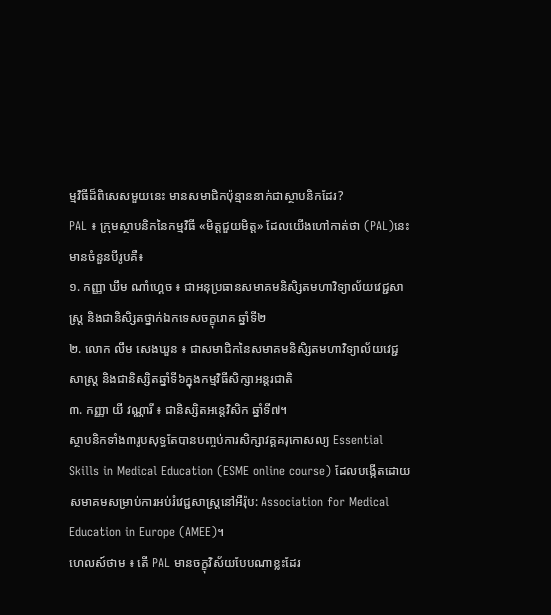ម្មវិធីដ៏ពិសេសមួយនេះ មានសមាជិកប៉ុន្មាននាក់ជាស្ថាបនិកដែរ?
PAL ៖ ក្រុមស្ថាបនិកនៃកម្មវិធី «មិត្តជួយមិត្ត» ដែលយើងហៅកាត់ថា (PAL)នេះមានចំនួនបីរូបគឺ៖
១. កញ្ញា ឃឹម ណាំហ្គេច ៖ ជាអនុប្រធានសមាគមនិសិ្សតមហាវិទ្យាល័យវេជ្ជសាស្រ្ដ និងជានិសិ្សតថ្នាក់ឯកទេសចក្ខុរោគ ឆ្នាំទី២
២. លោក លឹម សេងឃួន ៖ ជាសមាជិកនៃសមាគមនិសិ្សតមហាវិទ្យាល័យវេជ្ជសាស្រ្ដ និងជានិស្សិតឆ្នាំទី៦ក្នុងកម្មវិធីសិក្សាអន្តរជាតិ
៣. កញ្ញា យី វណ្ណារី ៖ ជានិស្សិតអន្តេវិសិក ឆ្នាំទី៧។
ស្ថាបនិកទាំង៣រូបសុទ្ធតែបានបញ្ចប់ការសិក្សាវគ្គគរុកោសល្យ Essential Skills in Medical Education (ESME online course) ដែលបង្កើតដោយ សមាគមសម្រាប់ការអប់រំវេជ្ជសាស្រ្តនៅអឺរ៉ុប: Association for Medical Education in Europe (AMEE)។
ហេលស៍ថាម ៖ តើ PAL មានចក្ខុវិស័យបែបណាខ្លះដែរ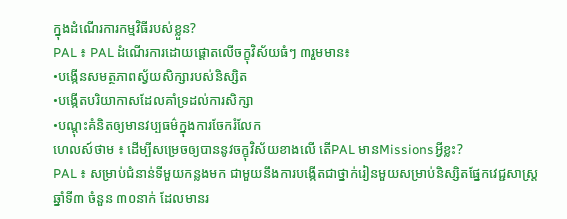ក្នុងដំណើរការកម្មវិធីរបស់ខ្លួន?
PAL ៖ PAL ដំណើរការដោយផ្តោតលើចក្ខុវិស័យធំៗ ៣រួមមាន៖
•បង្កើនសមត្ថភាពស្វ័យសិក្សារបស់និស្សិត
•បង្កើតបរិយាកាសដែលគាំទ្រដល់ការសិក្សា
•បណ្តុះគំនិតឲ្យមានវប្បធម៌ក្នុងការចែករំលែក
ហេលស៍ថាម ៖ ដើម្បីសម្រេចឲ្យបាននូវចក្ខុវិស័យខាងលើ តើPAL មានMissionsអ្វីខ្លះ?
PAL ៖ សម្រាប់ជំនាន់ទីមួយកន្លងមក ជាមួយនឹងការបង្កើតជាថ្នាក់រៀនមួយសម្រាប់និស្សិតផ្នែកវេជ្ជសាស្រ្តឆ្នាំទី៣ ចំនួន ៣០នាក់ ដែលមានរ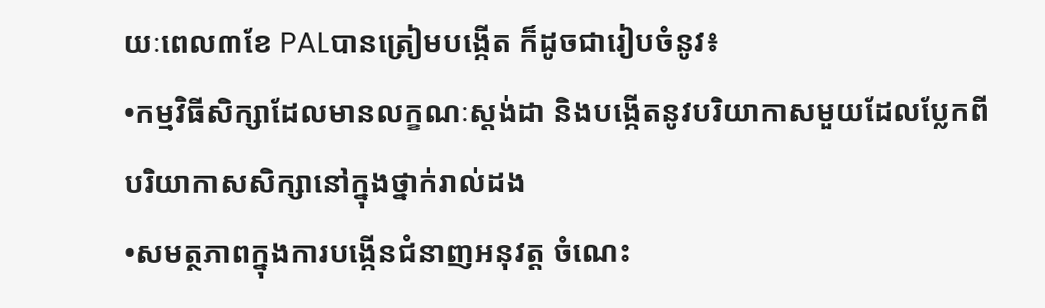យៈពេល៣ខែ PALបានត្រៀមបង្កើត ក៏ដូចជារៀបចំនូវ៖
•កម្មវិធីសិក្សាដែលមានលក្ខណៈស្តង់ដា និងបង្កើតនូវបរិយាកាសមួយដែលប្លែកពីបរិយាកាសសិក្សានៅក្នុងថ្នាក់រាល់ដង
•សមត្ថភាពក្នុងការបង្កើនជំនាញអនុវត្ត ចំណេះ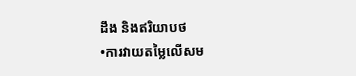ដឹង និងឥរិយាបថ
•ការវាយតម្លៃលើសម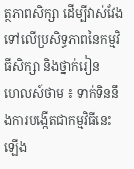ត្ថភាពសិក្សា ដើម្បីវាស់វែងទៅលើប្រសិទ្ធភាពនៃកម្មវិធីសិក្សា និងថ្នាក់រៀន
ហេលស៍ថាម ៖ ទាក់ទិននឹងការបង្កើតជាកម្មវិធីនេះឡើង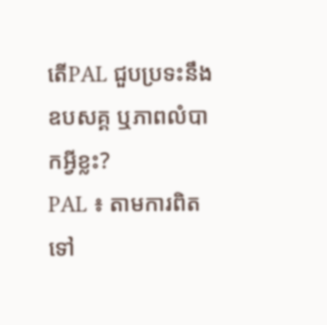តើPAL ជួបប្រទះនឹងឧបសគ្គ ឬភាពលំបាកអ្វីខ្លះ?
PAL ៖ តាមការពិតទៅ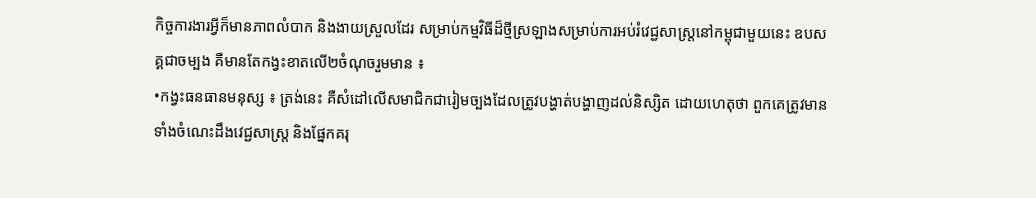កិច្ចការងារអ្វីក៏មានភាពលំបាក និងងាយស្រួលដែរ សម្រាប់កម្មវិធីដ៏ថ្មីស្រឡាងសម្រាប់ការអប់រំវេជ្ជសាស្រ្តនៅកម្ពុជាមួយនេះ ឧបសគ្គជាចម្បង គឺមានតែកង្វះខាតលើ២ចំណុចរួមមាន ៖
•កង្វះធនធានមនុស្ស ៖ ត្រង់នេះ គឺសំដៅលើសមាជិកជារៀមច្បងដែលត្រូវបង្ហាត់បង្ហាញដល់និស្សិត ដោយហេតុថា ពួកគេត្រូវមានទាំងចំណេះដឹងវេជ្ជសាស្រ្ត និងផ្នែកគរុ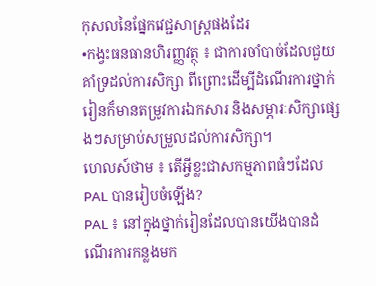កុសលនៃផ្នែកវេជ្ជសាស្រ្តផងដែរ
•កង្វះធនធានហិរញ្ញវត្ថុ ៖ ជាការចាំបាច់ដែលជួយគាំទ្រដល់ការសិក្សា ពីព្រោះដើម្បីដំណើរការថ្នាក់រៀនក៏មានតម្រូវការឯកសារ និងសម្ភារៈសិក្សាផ្សេងៗសម្រាប់សម្រួលដល់ការសិក្សា។
ហេលស៍ថាម ៖ តើអ្វីខ្លះជាសកម្មភាពធំៗដែលPAL បានរៀបចំឡើង?
PAL ៖ នៅក្នុងថ្នាក់រៀនដែលបានយើងបានដំណើរការកន្លងមក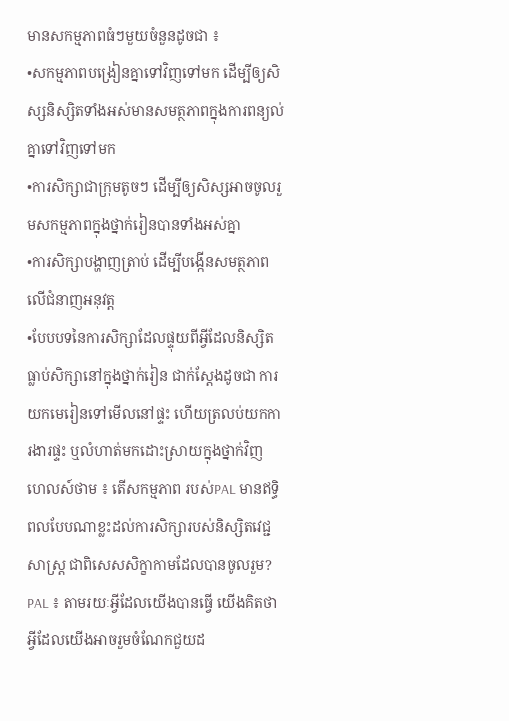មានសកម្មភាពធំៗមួយចំនួនដូចជា ៖
•សកម្មភាពបង្រៀនគ្នាទៅវិញទៅមក ដើម្បីឲ្យសិស្សនិស្សិតទាំងអស់មានសមត្ថភាពក្នុងការពន្យល់គ្នាទៅវិញទៅមក
•ការសិក្សាជាក្រុមតូចៗ ដើម្បីឲ្យសិស្សអាចចូលរួមសកម្មភាពក្នុងថ្នាក់រៀនបានទាំងអស់គ្នា
•ការសិក្សាបង្ហាញត្រាប់ ដើម្បីបង្កើនសមត្ថភាពលើជំនាញអនុវត្ត
•បែបបទនៃការសិក្សាដែលផ្ទុយពីអ្វីដែលនិស្សិតធ្លាប់សិក្សានៅក្នុងថ្នាក់រៀន ជាក់ស្តែងដូចជា ការយកមេរៀនទៅមើលនៅផ្ទះ ហើយត្រលប់យកការងារផ្ទះ ឬលំហាត់មកដោះស្រាយក្នុងថ្នាក់វិញ
ហេលស៍ថាម ៖ តើសកម្មភាព របស់PAL មានឥទ្ធិពលបែបណាខ្លះដល់ការសិក្សារបស់និស្សិតវេជ្ជសាស្រ្ត ជាពិសេសសិក្ខាកាមដែលបានចូលរួម?
PAL ៖ តាមរយៈអ្វីដែលយើងបានធ្វើ យើងគិតថាអ្វីដែលយើងអាចរួមចំណែកជួយដ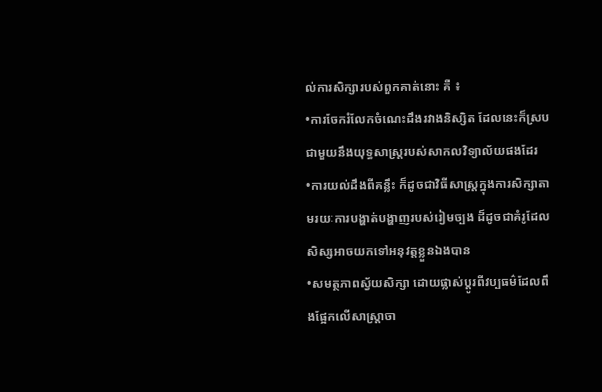ល់ការសិក្សារបស់ពួកគាត់នោះ គឺ ៖
•ការចែករំលែកចំណេះដឹងរវាងនិស្សិត ដែលនេះក៏ស្របជាមួយនឹងយុទ្ធសាស្រ្តរបស់សាកលវិទ្យាល័យផងដែរ
•ការយល់ដឹងពីគន្លឹះ ក៏ដូចជាវិធីសាស្រ្តក្នុងការសិក្សាតាមរយៈការបង្ហាត់បង្ហាញរបស់រៀមច្បង ដ៏ដូចជាគំរូដែលសិស្សអាចយកទៅអនុវត្តខ្លួនឯងបាន
•សមត្ថភាពស្វ័យសិក្សា ដោយផ្លាស់ប្តូរពីវប្បធម៌ដែលពឹងផ្អែកលើសាស្រ្តាចា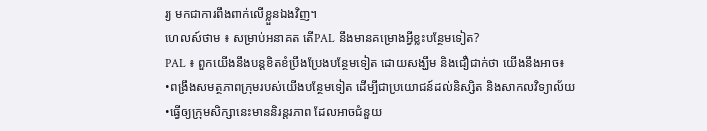រ្យ មកជាការពឹងពាក់លើខ្លួនឯងវិញ។
ហេលស៍ថាម ៖ សម្រាប់អនាគត តើPAL នឹងមានគម្រោងអ្វីខ្លះបន្ថែមទៀត?
PAL ៖ ពួកយើងនឹងបន្តខិតខំប្រឹងប្រែងបន្ថែមទៀត ដោយសង្ឃឹម និងជឿជាក់ថា យើងនឹងអាច៖
•ពង្រឹងសមត្ថភាពក្រុមរបស់យើងបន្ថែមទៀត ដើម្បីជាប្រយោជន៍ដល់និស្សិត និងសាកលវិទ្យាល័យ
•ធ្វើឲ្យក្រុមសិក្សានេះមាននិរន្តរភាព ដែលអាចជំនួយ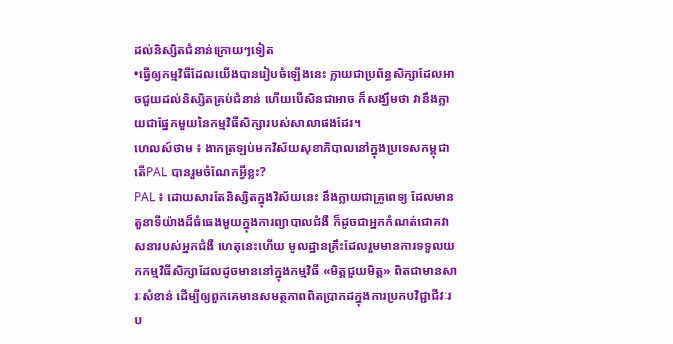ដល់និស្សិតជំនាន់ក្រោយៗទៀត
•ធ្វើឲ្យកម្មវិធីដែលយើងបានរៀបចំឡើងនេះ ក្លាយជាប្រព័ន្ធសិក្សាដែលអាចជួយដល់និស្សិតគ្រប់ជំនាន់ ហើយបើសិនជាអាច ក៏សង្ឃឹមថា វានឹងក្លាយជាផ្នែកមួយនៃកម្មវិធីសិក្សារបស់សាលាផងដែរ។
ហេលស៍ថាម ៖ ងាកត្រឡប់មកវិស័យសុខាភិបាលនៅក្នុងប្រទេសកម្ពុជា តើPAL បានរួមចំណែកអ្វីខ្លះ?
PAL ៖ ដោយសារតែនិស្សិតក្នុងវិស័យនេះ នឹងក្លាយជាគ្រូពេទ្យ ដែលមានតួនាទីយ៉ាងដ៏ធំធេងមួយក្នុងការព្យាបាលជំងឺ ក៏ដូចជាអ្នកកំណត់ជោគវាសនារបស់អ្នកជំងឺ ហេតុនេះហើយ មូលដ្ឋានគ្រឹះដែលរួមមានការទទួលយកកម្មវិធីសិក្សាដែលដូចមាននៅក្នុងកម្មវិធី «មិត្តជួយមិត្ត» ពិតជាមានសារៈសំខាន់ ដើម្បីឲ្យពួកគេមានសមត្ថភាពពិតប្រាកដក្នុងការប្រកបវិជ្ជាជីវៈរប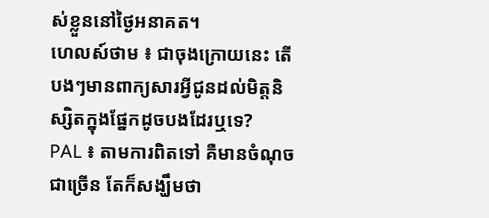ស់ខ្លួននៅថ្ងៃអនាគត។
ហេលស៍ថាម ៖ ជាចុងក្រោយនេះ តើបងៗមានពាក្យសារអ្វីជូនដល់មិត្តនិស្សិតក្នុងផ្នែកដូចបងដែរឬទេ?
PAL ៖ តាមការពិតទៅ គឺមានចំណុចជាច្រើន តែក៏សង្ឃឹមថា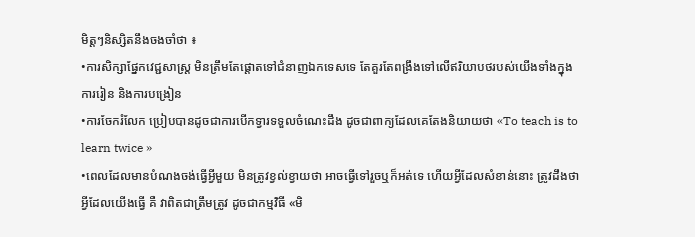មិត្តៗនិស្សិតនឹងចងចាំថា ៖
•ការសិក្សាផ្នែកវេជ្ជសាស្រ្ត មិនត្រឹមតែផ្តោតទៅជំនាញឯកទេសទេ តែគួរតែពង្រឹងទៅលើឥរិយាបថរបស់យើងទាំងក្នុងការរៀន និងការបង្រៀន
•ការចែករំលែក ប្រៀបបានដូចជាការបើកទ្វារទទួលចំណេះដឹង ដូចជាពាក្យដែលគេតែងនិយាយថា «To teach is to learn twice »
•ពេលដែលមានបំណងចង់ធ្វើអ្វីមួយ មិនត្រូវខ្វល់ខ្វាយថា អាចធ្វើទៅរួចឬក៏អត់ទេ ហើយអ្វីដែលសំខាន់នោះ ត្រូវដឹងថា អ្វីដែលយើងធ្វើ គឺ វាពិតជាត្រឹមត្រូវ ដូចជាកម្មវិធី «មិ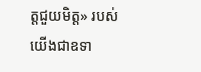ត្តជួយមិត្ត» របស់យើងជាឧទា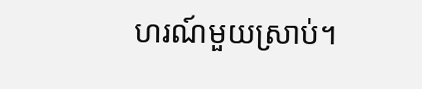ហរណ៍មួយស្រាប់។